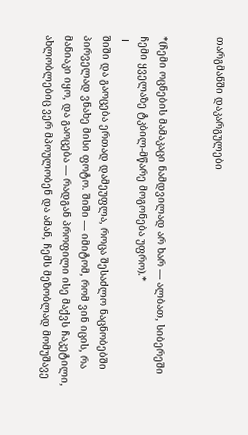თარგმანში დაკარგულები


*(ჩემი ოცნების მამაკაცი ნამდვილად არ ხარ — ალბათ, სიბერეში ჩემი ყველაზე ტკბილ-მწარე მოგონება უფრო).*
 I
შიში და გაოცება ერთად დამეუფლა, როცა შესაძლო ნაცნობებში პირველად ვნახე მისი ფოტო. შიში — იმიტომ, რომ ვინ იცის, რა მანიაკი იყო, და გაოცება — რადგან პროფილი ისე მაქვს ჩაკეტილი, ახლობლებიც ვერ მპოულობენ და ამან, ჩემს მეზობლად მომუშავე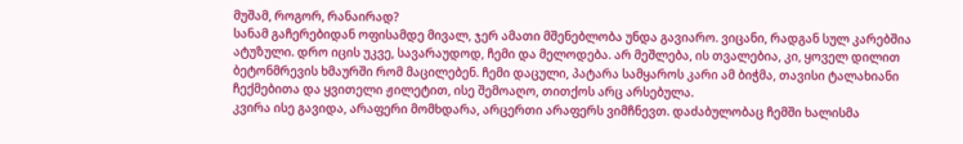მუშამ, როგორ, რანაირად?
სანამ გაჩერებიდან ოფისამდე მივალ, ჯერ ამათი მშენებლობა უნდა გავიარო. ვიცანი, რადგან სულ კარებშია ატუზული. დრო იცის უკვე, სავარაუდოდ, ჩემი და მელოდება. არ მეშლება, ის თვალებია, კი, ყოველ დილით ბეტონმრევის ხმაურში რომ მაცილებენ. ჩემი დაცული, პატარა სამყაროს კარი ამ ბიჭმა, თავისი ტალახიანი ჩექმებითა და ყვითელი ჟილეტით, ისე შემოაღო, თითქოს არც არსებულა.
კვირა ისე გავიდა, არაფერი მომხდარა, არცერთი არაფერს ვიმჩნევთ. დაძაბულობაც ჩემში ხალისმა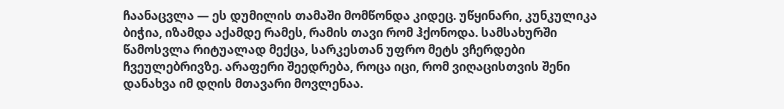ჩაანაცვლა — ეს დუმილის თამაში მომწონდა კიდეც. უწყინარი, კუნკულიკა ბიჭია, იზამდა აქამდე რამეს, რამის თავი რომ ჰქონოდა. სამსახურში წამოსვლა რიტუალად მექცა, სარკესთან უფრო მეტს ვჩერდები ჩვეულებრივზე. არაფერი შეედრება, როცა იცი, რომ ვიღაცისთვის შენი დანახვა იმ დღის მთავარი მოვლენაა.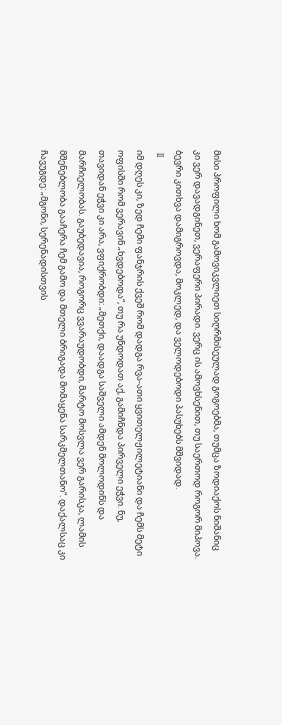მისი პროფილი ხომ გამოვიკვლიეთ სიღრმისეულად გოგოებმა, თუმცა ზოდიაქოს ნიშანიც კი ვერ დავადგინეთ, ვერაფერი პირადი. ვერც ის ამოვხსენით, თუ საერთოდ როგორ მიპოვა. ბევრი კითხვა დამიგროვდა, მოკლედ, და ველოდებოდი პასუხებს მშვიდად.
 II
იმ დღეს კი, ზედ ჩემი ფანჯრის ქვეშ რომ დადგა რვა-ათი ყვითელჟილეტიანი და ჩემს მეტი ოფისში რომ ვერავინ „ხვდებოდა“, თუ რა უნდოდათ აქ, გამიჩნდა პირველი ეჭვი. ნუ, თავიდან ეჭვი კი არა, ვფიქრობდი: „მეთქი, დაადგა საშველი ამდენ მოლოდინს და მარჩიელობას. გაუბედავია, როგორც ვვარაუდობდი, მარტო მოსვლა ვერ გარისკა, ლამის მშენებლობა გააჩერა ჩემ გამო და მთელი ბრიგადა მომაყენა სარკმელთანო“. დაქალსაც კი ჩავუგდე: „მგონი, სერენადისთვის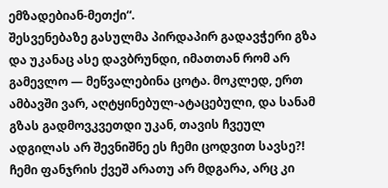ემზადებიან-მეთქი“.
შესვენებაზე გასულმა პირდაპირ გადავჭერი გზა და უკანაც ასე დავბრუნდი, იმათთან რომ არ გამევლო — მეწვალებინა ცოტა. მოკლედ, ერთ ამბავში ვარ, აღტყინებულ-ატაცებული, და სანამ გზას გადმოვკვეთდი უკან, თავის ჩვეულ ადგილას არ შევნიშნე ეს ჩემი ცოდვით სავსე?! ჩემი ფანჯრის ქვეშ არათუ არ მდგარა, არც კი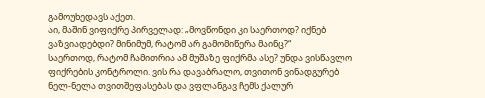გამოუხედავს აქეთ.
აი, მაშინ ვიფიქრე პირველად: „მოვწონდი კი საერთოდ? იქნებ ვაზვიადებდი? მინიმუმ, რატომ არ გამომიწერა მაინც?“
საერთოდ, რატომ ჩამითრია ამ მუშაზე ფიქრმა ასე? უნდა ვისწავლო ფიქრების კონტროლი. ვის რა დავაბრალო, თვითონ ვინადგურებ ნელ-ნელა თვითშეფასებას და ვფლანგავ ჩემს ქალურ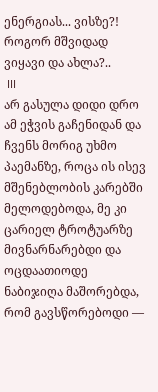ენერგიას... ვისზე?! როგორ მშვიდად ვიყავი და ახლა?..
 III
არ გასულა დიდი დრო ამ ეჭვის გაჩენიდან და ჩვენს მორიგ უხმო პაემანზე, როცა ის ისევ მშენებლობის კარებში მელოდებოდა, მე კი ცარიელ ტროტუარზე მივნარნარებდი და ოცდაათიოდე ნაბიჯიღა მაშორებდა, რომ გავსწორებოდი —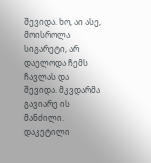შევიდა. ხო, აი ასე, მოისროლა სიგარეტი, არ დაელოდა ჩემს ჩავლას და შევიდა. მკვდარმა გავიარე ის მანძილი. დაკეტილი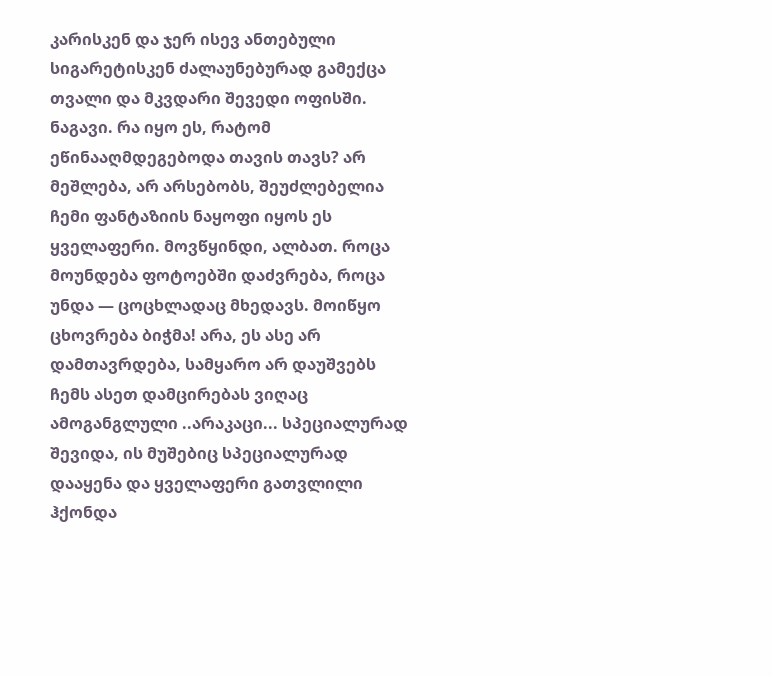კარისკენ და ჯერ ისევ ანთებული სიგარეტისკენ ძალაუნებურად გამექცა თვალი და მკვდარი შევედი ოფისში.
ნაგავი. რა იყო ეს, რატომ ეწინააღმდეგებოდა თავის თავს? არ მეშლება, არ არსებობს, შეუძლებელია ჩემი ფანტაზიის ნაყოფი იყოს ეს ყველაფერი. მოვწყინდი, ალბათ. როცა მოუნდება ფოტოებში დაძვრება, როცა უნდა — ცოცხლადაც მხედავს. მოიწყო ცხოვრება ბიჭმა! არა, ეს ასე არ დამთავრდება, სამყარო არ დაუშვებს ჩემს ასეთ დამცირებას ვიღაც ამოგანგლული ..არაკაცი... სპეციალურად შევიდა, ის მუშებიც სპეციალურად დააყენა და ყველაფერი გათვლილი ჰქონდა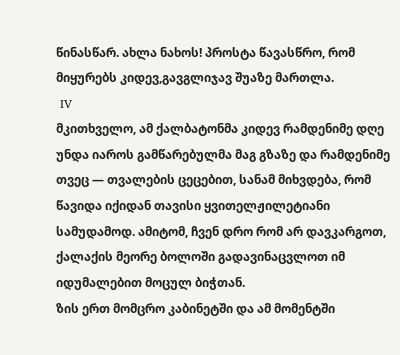წინასწარ. ახლა ნახოს! პროსტა წავასწრო, რომ მიყურებს კიდევ,გავგლიჯავ შუაზე მართლა.
 IV
მკითხველო, ამ ქალბატონმა კიდევ რამდენიმე დღე უნდა იაროს გამწარებულმა მაგ გზაზე და რამდენიმე თვეც — თვალების ცეცებით, სანამ მიხვდება, რომ წავიდა იქიდან თავისი ყვითელჟილეტიანი სამუდამოდ. ამიტომ, ჩვენ დრო რომ არ დავკარგოთ, ქალაქის მეორე ბოლოში გადავინაცვლოთ იმ იდუმალებით მოცულ ბიჭთან.
ზის ერთ მომცრო კაბინეტში და ამ მომენტში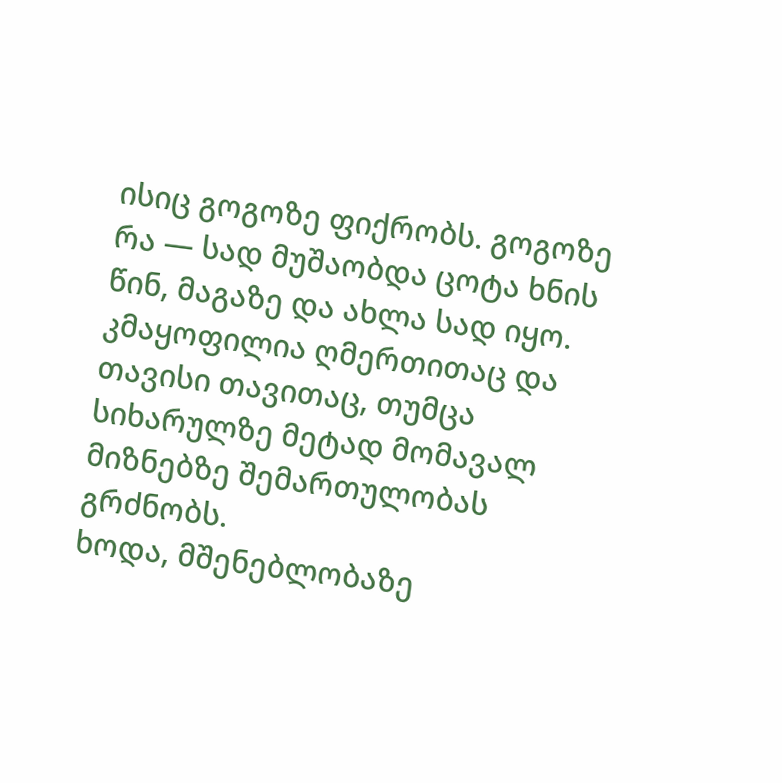ისიც გოგოზე ფიქრობს. გოგოზე რა — სად მუშაობდა ცოტა ხნის წინ, მაგაზე და ახლა სად იყო. კმაყოფილია ღმერთითაც და თავისი თავითაც, თუმცა სიხარულზე მეტად მომავალ მიზნებზე შემართულობას გრძნობს.
ხოდა, მშენებლობაზე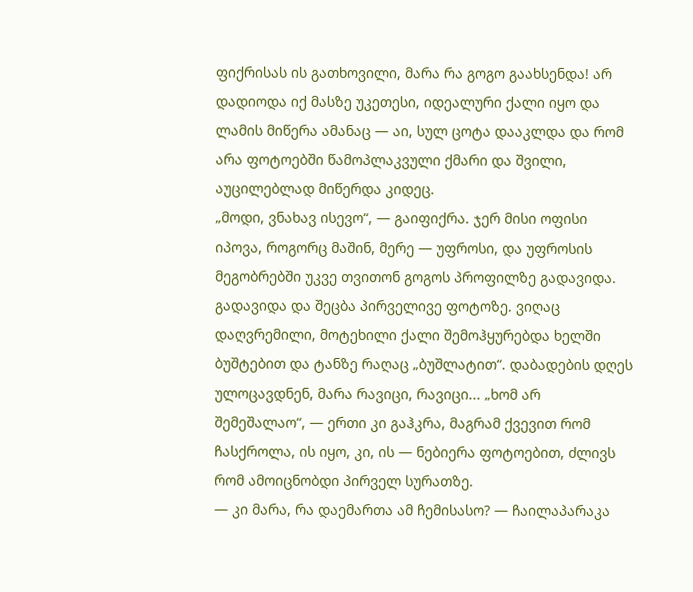ფიქრისას ის გათხოვილი, მარა რა გოგო გაახსენდა! არ დადიოდა იქ მასზე უკეთესი, იდეალური ქალი იყო და ლამის მიწერა ამანაც — აი, სულ ცოტა დააკლდა და რომ არა ფოტოებში წამოპლაკვული ქმარი და შვილი, აუცილებლად მიწერდა კიდეც.
„მოდი, ვნახავ ისევო“, — გაიფიქრა. ჯერ მისი ოფისი იპოვა, როგორც მაშინ, მერე — უფროსი, და უფროსის მეგობრებში უკვე თვითონ გოგოს პროფილზე გადავიდა.
გადავიდა და შეცბა პირველივე ფოტოზე. ვიღაც დაღვრემილი, მოტეხილი ქალი შემოჰყურებდა ხელში ბუშტებით და ტანზე რაღაც „ბუშლატით“. დაბადების დღეს ულოცავდნენ, მარა რავიცი, რავიცი... „ხომ არ შემეშალაო“, — ერთი კი გაჰკრა, მაგრამ ქვევით რომ ჩასქროლა, ის იყო, კი, ის — ნებიერა ფოტოებით, ძლივს რომ ამოიცნობდი პირველ სურათზე.
— კი მარა, რა დაემართა ამ ჩემისასო? — ჩაილაპარაკა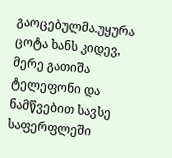გაოცებულმა.უყურა ცოტა ხანს კიდევ, მერე გათიშა ტელეფონი და ნამწვებით სავსე საფერფლეში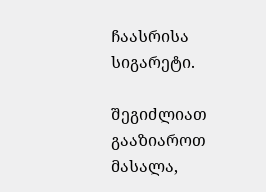ჩაასრისა სიგარეტი.

შეგიძლიათ გააზიაროთ მასალა,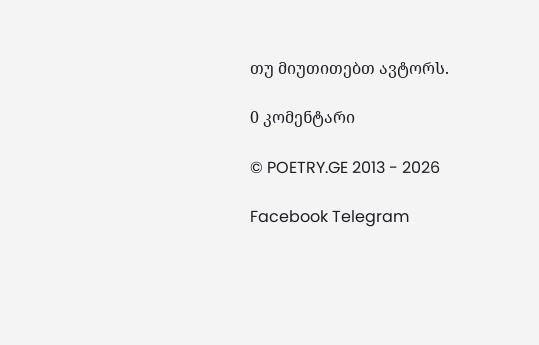თუ მიუთითებთ ავტორს.

0 კომენტარი

© POETRY.GE 2013 - 2026

Facebook Telegram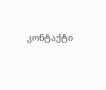კონტაქტი